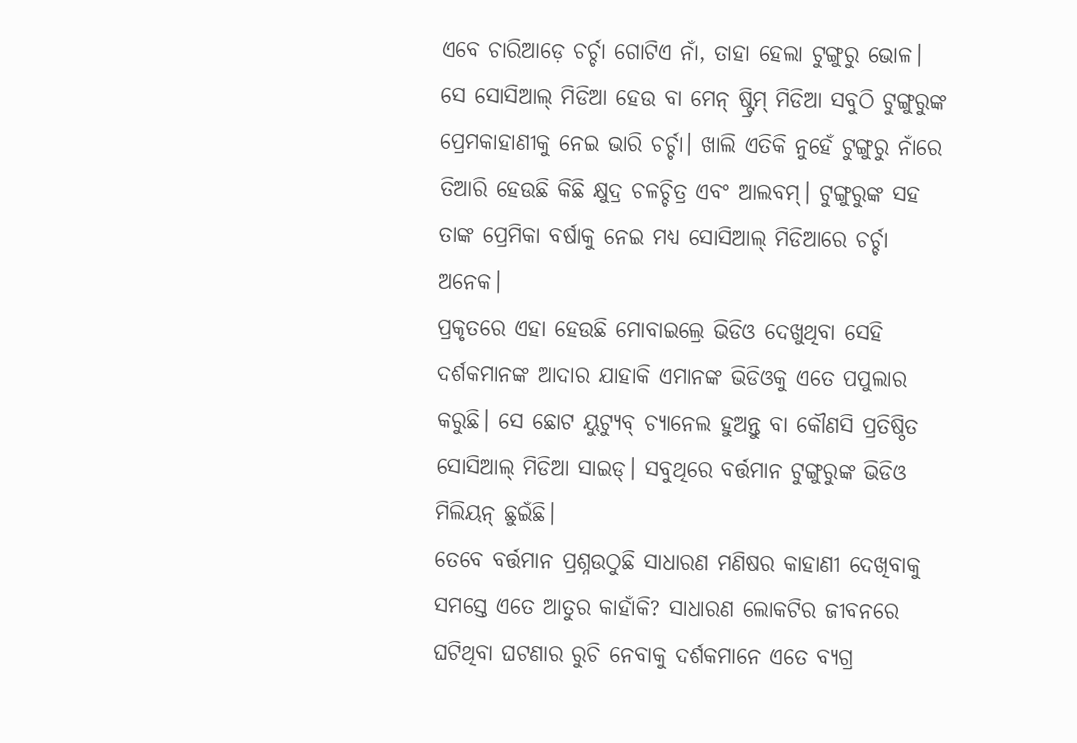ଏବେ ଚାରିଆଡ଼େ ଚର୍ଚ୍ଚା ଗୋଟିଏ ନାଁ, ତାହା ହେଲା ଟୁଙ୍ଗୁରୁ ଭୋଳ। ସେ ସୋସିଆଲ୍ ମିଡିଆ ହେଉ ବା ମେନ୍ ଷ୍ଟ୍ରିମ୍ ମିଡିଆ ସବୁଠି ଟୁଙ୍ଗୁରୁଙ୍କ ପ୍ରେମକାହାଣୀକୁ ନେଇ ଭାରି ଚର୍ଚ୍ଚା। ଖାଲି ଏତିକି ନୁହେଁ ଟୁଙ୍ଗୁରୁ ନାଁରେ ତିଆରି ହେଉଛି କିଛି କ୍ଷୁଦ୍ର ଚଳଚ୍ଚିତ୍ର ଏବଂ ଆଲବମ୍। ଟୁଙ୍ଗୁରୁଙ୍କ ସହ ତାଙ୍କ ପ୍ରେମିକା ବର୍ଷାକୁ ନେଇ ମଧ୍ୟ ସୋସିଆଲ୍ ମିଡିଆରେ ଚର୍ଚ୍ଚା ଅନେକ।
ପ୍ରକୃତରେ ଏହା ହେଉଛି ମୋବାଇଲ୍ରେ ଭିଡିଓ ଦେଖୁଥିବା ସେହି ଦର୍ଶକମାନଙ୍କ ଆଦାର ଯାହାକି ଏମାନଙ୍କ ଭିଡିଓକୁ ଏତେ ପପୁଲାର କରୁଛି। ସେ ଛୋଟ ୟୁଟ୍ୟୁବ୍ ଚ୍ୟାନେଲ ହୁଅନ୍ତୁ ବା କୌଣସି ପ୍ରତିଷ୍ଠିତ ସୋସିଆଲ୍ ମିଡିଆ ସାଇଡ୍। ସବୁଥିରେ ବର୍ତ୍ତମାନ ଟୁଙ୍ଗୁରୁଙ୍କ ଭିଡିଓ ମିଲିୟନ୍ ଛୁଇଁଛି।
ତେବେ ବର୍ତ୍ତମାନ ପ୍ରଶ୍ନଉଠୁଛି ସାଧାରଣ ମଣିଷର କାହାଣୀ ଦେଖିବାକୁ ସମସ୍ତେ ଏତେ ଆତୁର କାହାଁକି? ସାଧାରଣ ଲୋକଟିର ଜୀବନରେ ଘଟିଥିବା ଘଟଣାର ରୁଚି ନେବାକୁ ଦର୍ଶକମାନେ ଏତେ ବ୍ୟଗ୍ର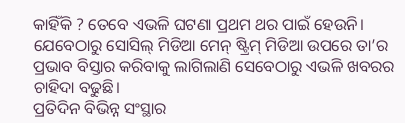କାହିଁକି ? ତେବେ ଏଭଳି ଘଟଣା ପ୍ରଥମ ଥର ପାଇଁ ହେଉନି। ଯେବେଠାରୁ ସୋସିଲ୍ ମିଡିଆ ମେନ୍ ଷ୍ଟ୍ରିମ୍ ମିଡିଆ ଉପରେ ତା’ର ପ୍ରଭାବ ବିସ୍ତାର କରିବାକୁ ଲାଗିଲାଣି ସେବେଠାରୁ ଏଭଳି ଖବରର ଚାହିଦା ବଢୁଛି।
ପ୍ରତିଦିନ ବିଭିନ୍ନ ସଂସ୍ଥାର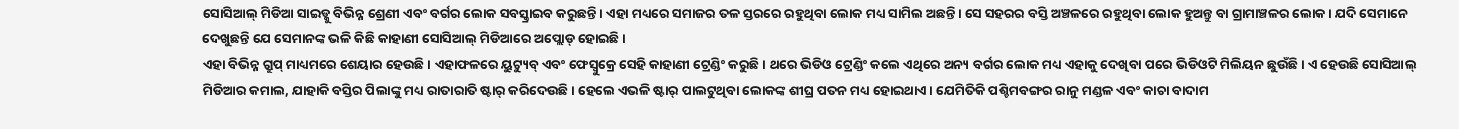ସୋସିଆଲ୍ ମିଡିଆ ସାଇଡ୍କୁ ବିଭିନ୍ନ ଶ୍ରେଣୀ ଏବଂ ବର୍ଗର ଲୋକ ସବସ୍କ୍ରାଇବ କରୁଛନ୍ତି। ଏହା ମଧ୍ୟରେ ସମାଜର ତଳ ସ୍ତରରେ ରହୁଥିବା ଲୋକ ମଧ୍ୟ ସାମିଲ ଅଛନ୍ତି। ସେ ସହରର ବସ୍ତି ଅଞ୍ଚଳରେ ରହୁଥିବା ଲୋକ ହୁଅନ୍ତୁ ବା ଗ୍ରାମାଞ୍ଚଳର ଲୋକ। ଯଦି ସେମାନେ ଦେଖୁଛନ୍ତି ଯେ ସେମାନଙ୍କ ଭଳି କିଛି କାହାଣୀ ସୋସିଆଲ୍ ମିଡିଆରେ ଅପ୍ଲୋଡ୍ ହୋଇଛି।
ଏହା ବିଭିନ୍ନ ଗ୍ରୁପ୍ ମାଧ୍ୟମରେ ଶେୟାର ହେଉଛି। ଏହାଫଳରେ ୟୁଟ୍ୟୁବ୍ ଏବଂ ଫେସ୍ବୁକ୍ରେ ସେହି କାହାଣୀ ଟ୍ରେଣ୍ଡିଂ କରୁଛି। ଥରେ ଭିଡିଓ ଟ୍ରେଣ୍ଡିଂ କଲେ ଏଥିରେ ଅନ୍ୟ ବର୍ଗର ଲୋକ ମଧ୍ୟ ଏହାକୁ ଦେଖିବା ପରେ ଭିଡିଓଟି ମିଲିୟନ ଛୁଉଁଛି। ଏ ହେଉଛି ସୋସିଆଲ୍ ମିଡିଆର କମାଲ, ଯାହାକି ବସ୍ତିର ପିଲାଙ୍କୁ ମଧ୍ୟ ରାତାରାତି ଷ୍ଟାର୍ କରିଦେଉଛି। ହେଲେ ଏଭଳି ଷ୍ଟାର୍ ପାଲଟୁଥିବା ଲୋକଙ୍କ ଶୀଘ୍ର ପତନ ମଧ୍ୟ ହୋଇଥାଏ। ଯେମିତିକି ପଶ୍ଚିମବଙ୍ଗର ରାନୁ ମଣ୍ଡଳ ଏବଂ କାଚା ବାଦାମ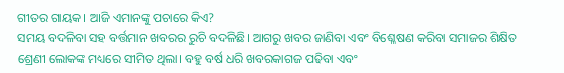ଗୀତର ଗାୟକ। ଆଜି ଏମାନଙ୍କୁ ପଚାରେ କିଏ?
ସମୟ ବଦଳିବା ସହ ବର୍ତ୍ତମାନ ଖବରର ରୁଚି ବଦଳିଛି। ଆଗରୁ ଖବର ଜାଣିବା ଏବଂ ବିଶ୍ଳେଷଣ କରିବା ସମାଜର ଶିକ୍ଷିତ ଶ୍ରେଣୀ ଲୋକଙ୍କ ମଧ୍ୟରେ ସୀମିତ ଥିଲା। ବହୁ ବର୍ଷ ଧରି ଖବରକାଗଜ ପଢିବା ଏବଂ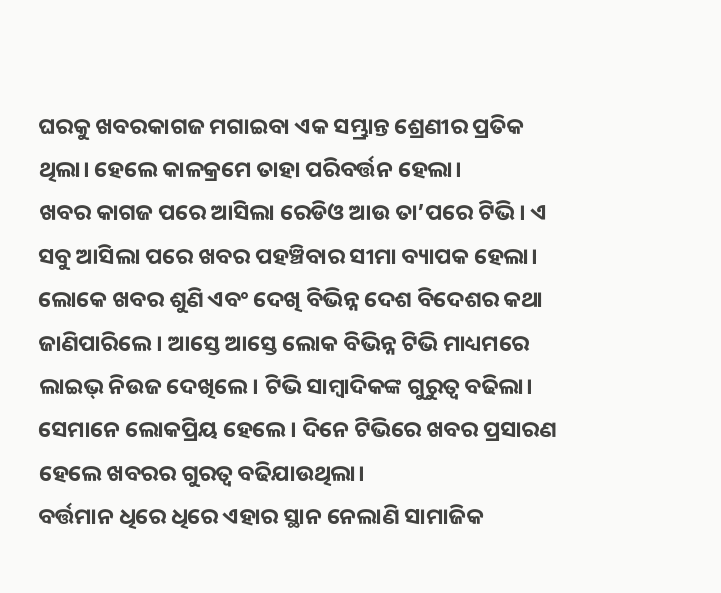ଘରକୁ ଖବରକାଗଜ ମଗାଇବା ଏକ ସମ୍ଭ୍ରାନ୍ତ ଶ୍ରେଣୀର ପ୍ରତିକ ଥିଲା। ହେଲେ କାଳକ୍ରମେ ତାହା ପରିବର୍ତ୍ତନ ହେଲା।
ଖବର କାଗଜ ପରେ ଆସିଲା ରେଡିଓ ଆଉ ତା’ପରେ ଟିଭି। ଏ ସବୁ ଆସିଲା ପରେ ଖବର ପହଞ୍ଚିବାର ସୀମା ବ୍ୟାପକ ହେଲା। ଲୋକେ ଖବର ଶୁଣି ଏବଂ ଦେଖି ବିଭିନ୍ନ ଦେଶ ବିଦେଶର କଥା ଜାଣିପାରିଲେ। ଆସ୍ତେ ଆସ୍ତେ ଲୋକ ବିଭିନ୍ନ ଟିଭି ମାଧ୍ୟମରେ ଲାଇଭ୍ ନିଉଜ ଦେଖିଲେ। ଟିଭି ସାମ୍ବାଦିକଙ୍କ ଗୁରୁତ୍ୱ ବଢିଲା। ସେମାନେ ଲୋକପ୍ରିୟ ହେଲେ। ଦିନେ ଟିଭିରେ ଖବର ପ୍ରସାରଣ ହେଲେ ଖବରର ଗୁରତ୍ୱ ବଢିଯାଉଥିଲା।
ବର୍ତ୍ତମାନ ଧିରେ ଧିରେ ଏହାର ସ୍ଥାନ ନେଲାଣି ସାମାଜିକ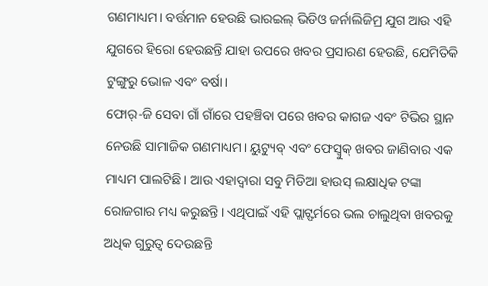ଗଣମାଧ୍ୟମ। ବର୍ତ୍ତମାନ ହେଉଛି ଭାରଇଲ୍ ଭିଡିଓ ଜର୍ନାଲିଜିମ୍ର ଯୁଗ ଆଉ ଏହି ଯୁଗରେ ହିରୋ ହେଉଛନ୍ତି ଯାହା ଉପରେ ଖବର ପ୍ରସାରଣ ହେଉଛି, ଯେମିତିକି ଟୁଙ୍ଗୁରୁ ଭୋଳ ଏବଂ ବର୍ଷା।
ଫୋର୍-ଜି ସେବା ଗାଁ ଗାଁରେ ପହଞ୍ଚିବା ପରେ ଖବର କାଗଜ ଏବଂ ଟିଭିର ସ୍ଥାନ ନେଉଛି ସାମାଜିକ ଗଣମାଧ୍ୟମ। ୟୁଟ୍ୟୁବ୍ ଏବଂ ଫେସ୍ବୁକ୍ ଖବର ଜାଣିବାର ଏକ ମାଧ୍ୟମ ପାଲଟିଛି। ଆଉ ଏହାଦ୍ୱାରା ସବୁ ମିଡିଆ ହାଉସ୍ ଲକ୍ଷାଧିକ ଟଙ୍କା ରୋଜଗାର ମଧ୍ୟ କରୁଛନ୍ତି। ଏଥିପାଇଁ ଏହି ପ୍ଲାଟ୍ଫର୍ମରେ ଭଲ ଚାଲୁଥିବା ଖବରକୁ ଅଧିକ ଗୁରୁତ୍ୱ ଦେଉଛନ୍ତି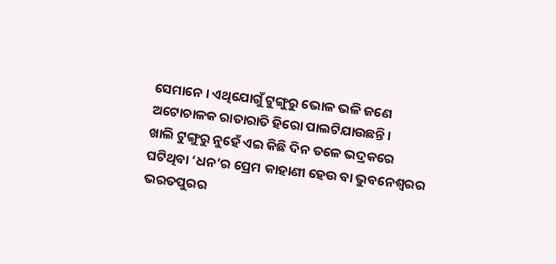ସେମାନେ। ଏଥିଯୋଗୁଁ ଟୁଙ୍ଗୁରୁ ଭୋଳ ଭଳି ଜଣେ ଅଟୋଚାଳକ ରାତାରାତି ହିରୋ ପାଲଟିଯାଉଛନ୍ତି।
ଖାଲି ଟୁଙ୍ଗୁରୁ ନୁହେଁ ଏଇ କିଛି ଦିନ ତଳେ ଭଦ୍ରକରେ ଘଟିଥିବା ‘ଧନ’ର ପ୍ରେମ କାହାଣୀ ହେଉ ବା ଭୁବନେଶ୍ୱରର ଭରତପୁରର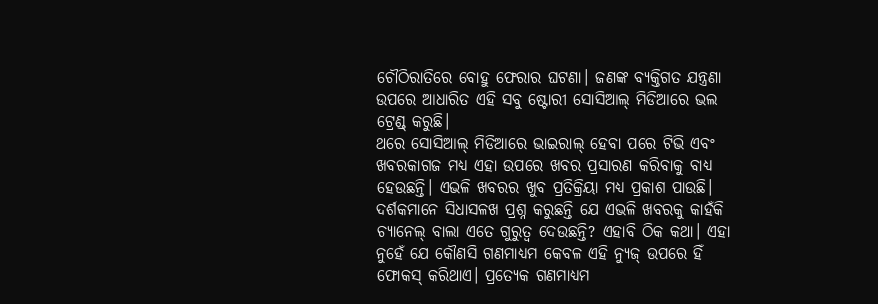ଚୌଠିରାତିରେ ବୋହୁ ଫେରାର ଘଟଣା। ଜଣଙ୍କ ବ୍ୟକ୍ତିଗତ ଯନ୍ତ୍ରଣା ଉପରେ ଆଧାରିତ ଏହି ସବୁ ଷ୍ଟୋରୀ ସୋସିଆଲ୍ ମିଡିଆରେ ଭଲ ଟ୍ରେଣ୍ଡ୍ କରୁଛି।
ଥରେ ସୋସିଆଲ୍ ମିଡିଆରେ ଭାଇରାଲ୍ ହେବା ପରେ ଟିଭି ଏବଂ ଖବରକାଗଜ ମଧ୍ୟ ଏହା ଉପରେ ଖବର ପ୍ରସାରଣ କରିବାକୁ ବାଧ୍ୟ ହେଉଛନ୍ତି। ଏଭଳି ଖବରର ଖୁବ ପ୍ରତିକ୍ରିୟା ମଧ୍ୟ ପ୍ରକାଶ ପାଉଛି। ଦର୍ଶକମାନେ ସିଧାସଳଖ ପ୍ରଶ୍ନ କରୁଛନ୍ତି ଯେ ଏଭଳି ଖବରକୁ କାହଁକି ଚ୍ୟାନେଲ୍ ବାଲା ଏତେ ଗୁରୁତ୍ୱ ଦେଉଛନ୍ତି? ଏହାବି ଠିକ କଥା। ଏହା ନୁହେଁ ଯେ କୌଣସି ଗଣମାଧ୍ୟମ କେବଳ ଏହି ନ୍ୟୁଜ୍ ଉପରେ ହିଁ ଫୋକସ୍ କରିଥାଏ। ପ୍ରତ୍ୟେକ ଗଣମାଧ୍ୟମ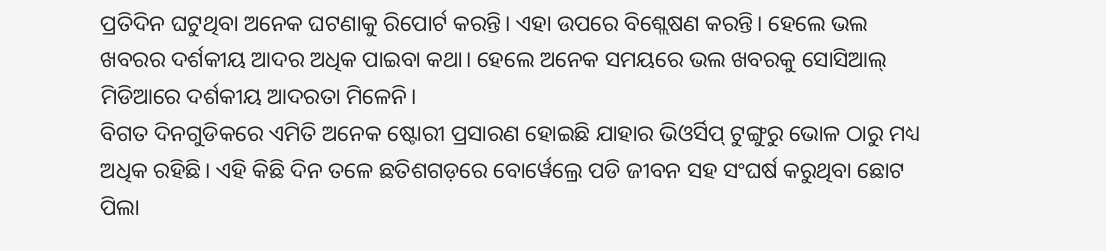ପ୍ରତିଦିନ ଘଟୁଥିବା ଅନେକ ଘଟଣାକୁ ରିପୋର୍ଟ କରନ୍ତି। ଏହା ଉପରେ ବିଶ୍ଲେଷଣ କରନ୍ତି। ହେଲେ ଭଲ ଖବରର ଦର୍ଶକୀୟ ଆଦର ଅଧିକ ପାଇବା କଥା। ହେଲେ ଅନେକ ସମୟରେ ଭଲ ଖବରକୁ ସୋସିଆଲ୍ ମିଡିଆରେ ଦର୍ଶକୀୟ ଆଦରତା ମିଳେନି।
ବିଗତ ଦିନଗୁଡିକରେ ଏମିତି ଅନେକ ଷ୍ଟୋରୀ ପ୍ରସାରଣ ହୋଇଛି ଯାହାର ଭିଓର୍ସିପ୍ ଟୁଙ୍ଗୁରୁ ଭୋଳ ଠାରୁ ମଧ୍ୟ ଅଧିକ ରହିଛି। ଏହି କିଛି ଦିନ ତଳେ ଛତିଶଗଡ଼ରେ ବୋର୍ୱେଲ୍ରେ ପଡି ଜୀବନ ସହ ସଂଘର୍ଷ କରୁଥିବା ଛୋଟ ପିଲା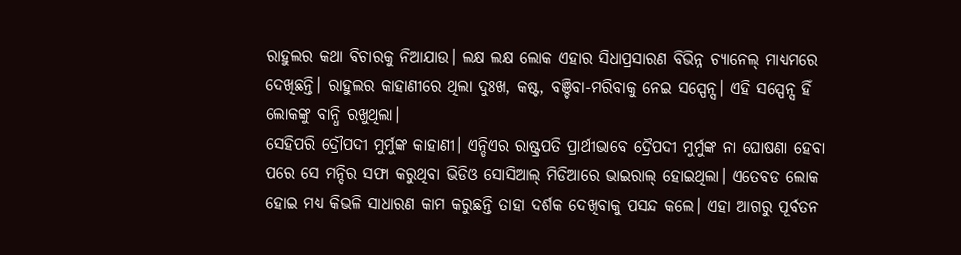ରାହୁଲର କଥା ବିଚାରକୁ ନିଆଯାଉ। ଲକ୍ଷ ଲକ୍ଷ ଲୋକ ଏହାର ସିଧାପ୍ରସାରଣ ବିଭିନ୍ନ ଚ୍ୟାନେଲ୍ ମାଧ୍ୟମରେ ଦେଖିଛନ୍ତି। ରାହୁଲର କାହାଣୀରେ ଥିଲା ଦୁଃଖ, କଷ୍ଟ, ବଞ୍ଚିବା-ମରିବାକୁ ନେଇ ସସ୍ପେନ୍ସ। ଏହି ସସ୍ପେନ୍ସ ହିଁ ଲୋକଙ୍କୁ ବାନ୍ଧି ରଖୁଥିଲା।
ସେହିପରି ଦ୍ରୌପଦୀ ମୁର୍ମୁଙ୍କ କାହାଣୀ। ଏନ୍ଡିଏର ରାଷ୍ଟ୍ରପତି ପ୍ରାର୍ଥୀଭାବେ ଦ୍ରୈପଦୀ ମୁର୍ମୁଙ୍କ ନା ଘୋଷଣା ହେବା ପରେ ସେ ମନ୍ଦିର ସଫା କରୁଥିବା ଭିଡିଓ ସୋସିଆଲ୍ ମିଡିଆରେ ଭାଇରାଲ୍ ହୋଇଥିଲା। ଏତେବଡ ଲୋକ ହୋଇ ମଧ୍ୟ କିଭଳି ସାଧାରଣ କାମ କରୁଛନ୍ତି ତାହା ଦର୍ଶକ ଦେଖିବାକୁ ପସନ୍ଦ କଲେ। ଏହା ଆଗରୁ ପୂର୍ବତନ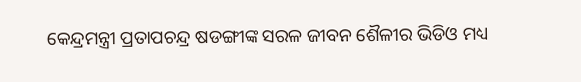କେନ୍ଦ୍ରମନ୍ତ୍ରୀ ପ୍ରତାପଚନ୍ଦ୍ର ଷଡଙ୍ଗୀଙ୍କ ସରଳ ଜୀବନ ଶୈଳୀର ଭିଡିଓ ମଧ୍ୟ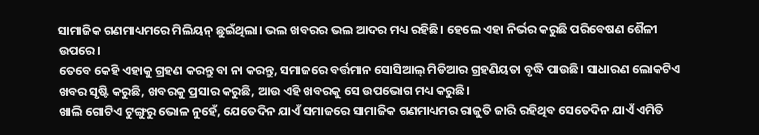ସାମାଜିକ ଗଣମାଧ୍ୟମରେ ମିଲିୟନ୍ ଛୁଇଁଥିଲା। ଭଲ ଖବରର ଭଲ ଆଦର ମଧ୍ୟ ରହିଛି। ହେଲେ ଏହା ନିର୍ଭର କରୁଛି ପରିବେଷଣ ଶୈଳୀ ଉପରେ।
ତେବେ କେହି ଏହାକୁ ଗ୍ରହଣ କରନ୍ତୁ ବା ନା କରନ୍ତୁ, ସମାଜରେ ବର୍ତ୍ତମାନ ସୋସିଆଲ୍ ମିଡିଆର ଗ୍ରହଣିୟତା ବୃଦ୍ଧି ପାଉଛି। ସାଧାରଣ ଲୋକଟିଏ ଖବର ସୃଷ୍ଟି କରୁଛି, ଖବରକୁ ପ୍ରସାର କରୁଛି, ଆଉ ଏହି ଖବରକୁ ସେ ଉପଭୋଗ ମଧ୍ୟ କରୁଛି।
ଖାଲି ଗୋଟିଏ ଟୁଙ୍ଗୁରୁ ଭୋଳ ନୁହେଁ, ଯେତେଦିନ ଯାଏଁ ସମାଜରେ ସାମାଜିକ ଗଣମାଧ୍ୟମର ରାଜୁତି ଜାରି ରହିଥିବ ସେତେଦିନ ଯାଏଁ ଏମିତି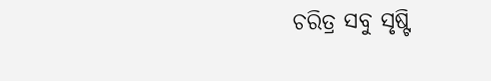ଚରିତ୍ର ସବୁ ସୃଷ୍ଟି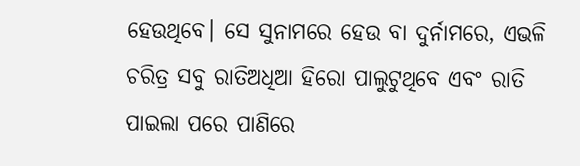ହେଉଥିବେ। ସେ ସୁନାମରେ ହେଉ ବା ଦୁର୍ନାମରେ, ଏଭଳି ଚରିତ୍ର ସବୁ ରାତିଅଧିଆ ହିରୋ ପାଲୁଟୁଥିବେ ଏବଂ ରାତି ପାଇଲା ପରେ ପାଣିରେ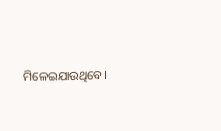ମିଳେଇଯାଉଥିବେ।